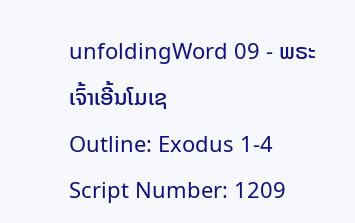unfoldingWord 09 - ພຣະເຈົ້າເອີ້ນໂມເຊ
Outline: Exodus 1-4
Script Number: 1209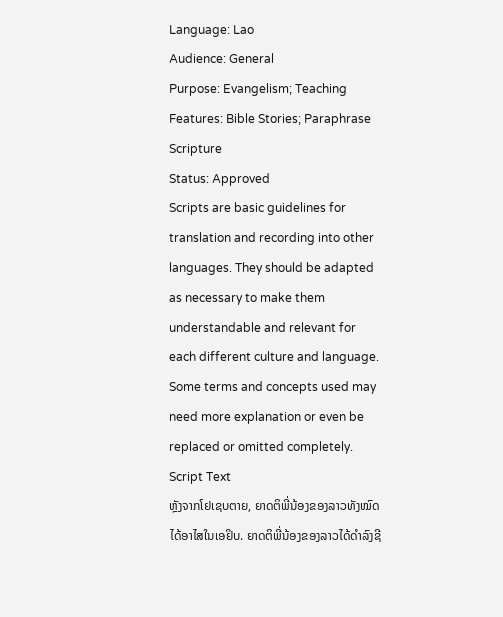Language: Lao
Audience: General
Purpose: Evangelism; Teaching
Features: Bible Stories; Paraphrase Scripture
Status: Approved
Scripts are basic guidelines for translation and recording into other languages. They should be adapted as necessary to make them understandable and relevant for each different culture and language. Some terms and concepts used may need more explanation or even be replaced or omitted completely.
Script Text
ຫຼັງຈາກໂຢເຊບຕາຍ, ຍາດຕິພີ່ນ້ອງຂອງລາວທັງໝົດໄດ້ອາໄສໃນເອຢິບ. ຍາດຕິພີ່ນ້ອງຂອງລາວໄດ້ດໍາລົງຊີ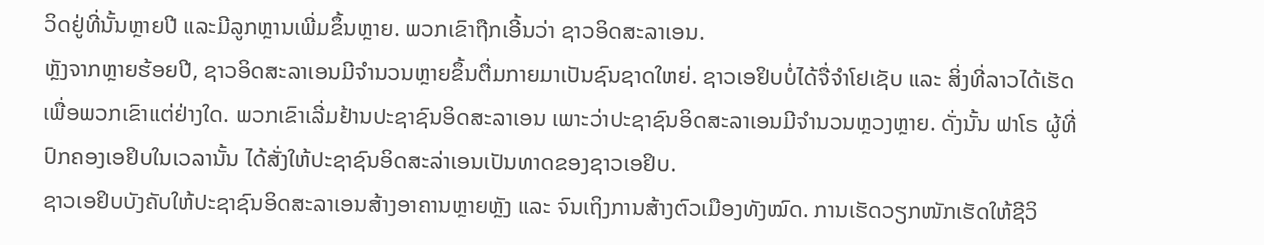ວິດຢູ່ທີ່ນັ້ນຫຼາຍປີ ແລະມີລູກຫຼານເພີ່ມຂຶ້ນຫຼາຍ. ພວກເຂົາຖືກເອີ້ນວ່າ ຊາວອິດສະລາເອນ.
ຫຼັງຈາກຫຼາຍຮ້ອຍປີ, ຊາວອິດສະລາເອນມີຈໍານວນຫຼາຍຂຶ້ນຕື່ມກາຍມາເປັນຊົນຊາດໃຫຍ່. ຊາວເອຢິບບໍ່ໄດ້ຈື່ຈໍາໂຢເຊັບ ແລະ ສິ່ງທີ່ລາວໄດ້ເຮັດເພື່ອພວກເຂົາແຕ່ຢ່າງໃດ. ພວກເຂົາເລີ່ມຢ້ານປະຊາຊົນອິດສະລາເອນ ເພາະວ່າປະຊາຊົນອິດສະລາເອນມີຈໍານວນຫຼວງຫຼາຍ. ດັ່ງນັ້ນ ຟາໂຣ ຜູ້ທີ່ປົກຄອງເອຢິບໃນເວລານັ້ນ ໄດ້ສັ່ງໃຫ້ປະຊາຊົນອິດສະລ່າເອນເປັນທາດຂອງຊາວເອຢິບ.
ຊາວເອຢິບບັງຄັບໃຫ້ປະຊາຊົນອິດສະລາເອນສ້າງອາຄານຫຼາຍຫຼັງ ແລະ ຈົນເຖິງການສ້າງຕົວເມືອງທັງໝົດ. ການເຮັດວຽກໜັກເຮັດໃຫ້ຊີວິ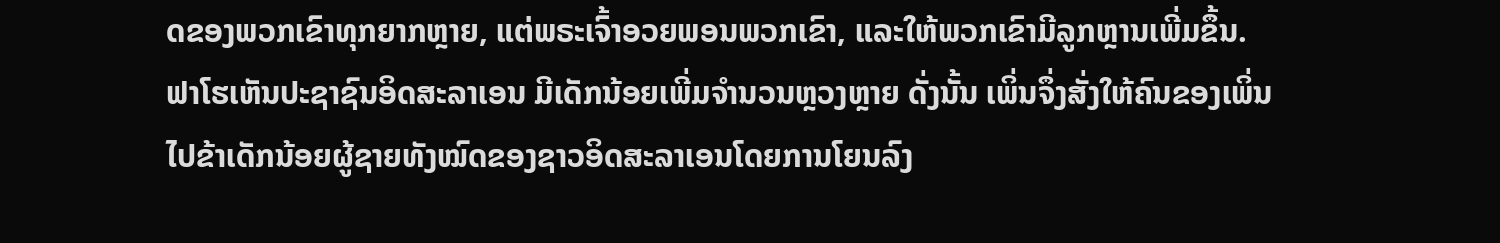ດຂອງພວກເຂົາທຸກຍາກຫຼາຍ, ແຕ່ພຣະເຈົ້າອວຍພອນພວກເຂົາ, ແລະໃຫ້ພວກເຂົາມີລູກຫຼານເພີ່ມຂຶ້ນ.
ຟາໂຮເຫັນປະຊາຊົນອິດສະລາເອນ ມີເດັກນ້ອຍເພີ່ມຈໍານວນຫຼວງຫຼາຍ ດັ່ງນັ້ນ ເພິ່ນຈຶ່ງສັ່ງໃຫ້ຄົນຂອງເພິ່ນ ໄປຂ້າເດັກນ້ອຍຜູ້ຊາຍທັງໝົດຂອງຊາວອິດສະລາເອນໂດຍການໂຍນລົງ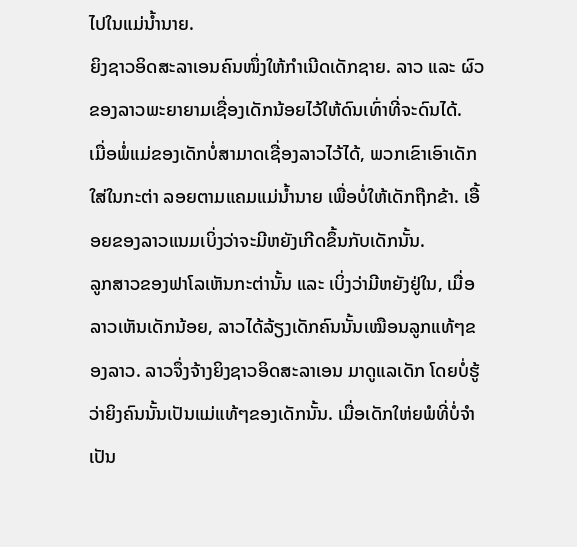ໄປໃນແມ່ນໍ້ານາຍ.
ຍິງຊາວອິດສະລາເອນຄົນໜຶ່ງໃຫ້ກໍາເນີດເດັກຊາຍ. ລາວ ແລະ ຜົວຂອງລາວພະຍາຍາມເຊື່ອງເດັກນ້ອຍໄວ້ໃຫ້ດົນເທົ່າທີ່ຈະດົນໄດ້.
ເມື່ອພໍ່ແມ່ຂອງເດັກບໍ່ສາມາດເຊື່ອງລາວໄວ້ໄດ້, ພວກເຂົາເອົາເດັກໃສ່ໃນກະຕ່າ ລອຍຕາມແຄມແມ່ນໍ້ານາຍ ເພື່ອບໍ່ໃຫ້ເດັກຖືກຂ້າ. ເອື້ອຍຂອງລາວແນມເບິ່ງວ່າຈະມີຫຍັງເກີດຂຶ້ນກັບເດັກນັ້ນ.
ລູກສາວຂອງຟາໂລເຫັນກະຕ່ານັ້ນ ແລະ ເບິ່ງວ່າມີຫຍັງຢູ່ໃນ, ເມື່ອລາວເຫັນເດັກນ້ອຍ, ລາວໄດ້ລ້ຽງເດັກຄົນນັ້ນເໝືອນລູກແທ້ໆຂອງລາວ. ລາວຈຶ່ງຈ້າງຍິງຊາວອິດສະລາເອນ ມາດູແລເດັກ ໂດຍບໍ່ຮູ້ວ່າຍິງຄົນນັ້ນເປັນແມ່ແທ້ໆຂອງເດັກນັ້ນ. ເມື່ອເດັກໃຫ່ຍພໍທີ່ບໍ່ຈໍາເປັນ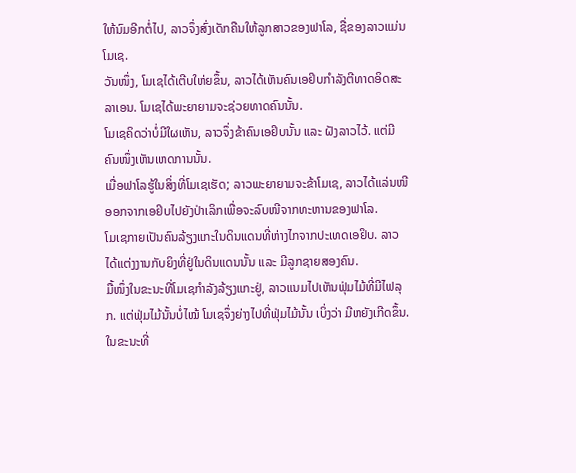ໃຫ້ນົມອີກຕໍ່ໄປ, ລາວຈຶ່ງສົ່ງເດັກຄືນໃຫ້ລູກສາວຂອງຟາໂລ, ຊື່ຂອງລາວແມ່ນ ໂມເຊ.
ວັນໜຶ່ງ, ໂມເຊໄດ້ເຕີບໃຫ່ຍຂຶ້ນ, ລາວໄດ້ເຫັນຄົນເອຢິບກໍາລັງຕີທາດອິດສະລາເອນ. ໂມເຊໄດ້ພະຍາຍາມຈະຊ່ວຍທາດຄົນນັ້ນ.
ໂມເຊຄິດວ່າບໍ່ມີໃຜເຫັນ, ລາວຈຶ່ງຂ້າຄົນເອຢິບນັ້ນ ແລະ ຝັງລາວໄວ້. ແຕ່ມີຄົນໜຶ່ງເຫັນເຫດການນັ້ນ.
ເມື່ອຟາໂລຮູ້ໃນສິ່ງທີ່ໂມເຊເຮັດ; ລາວພະຍາຍາມຈະຂ້າໂມເຊ, ລາວໄດ້ແລ່ນໜີອອກຈາກເອຢິບໄປຍັງປ່າເລິກເພື່ອຈະລົບໜີຈາກທະຫານຂອງຟາໂລ.
ໂມເຊກາຍເປັນຄົນລ້ຽງແກະໃນດິນແດນທີ່ຫ່າງໄກຈາກປະເທດເອຢິບ. ລາວໄດ້ແຕ່ງງານກັບຍິງທີ່ຢູ່ໃນດິນແດນນັ້ນ ແລະ ມີລູກຊາຍສອງຄົນ.
ມື້ໜຶ່ງໃນຂະນະທີ່ໂມເຊກໍາລັງລ້ຽງແກະຢູ່, ລາວແນມໄປເຫັນຟຸ່ມໄມ້ທີ່ມີໄຟລຸກ. ແຕ່ຟຸ່ມໄມ້ນັ້ນບໍ່ໄໝ້ ໂມເຊຈຶ່ງຍ່າງໄປທີ່ຟຸ່ມໄມ້ນັ້ນ ເບິ່ງວ່າ ມີຫຍັງເກີດຂຶ້ນ. ໃນຂະນະທີ່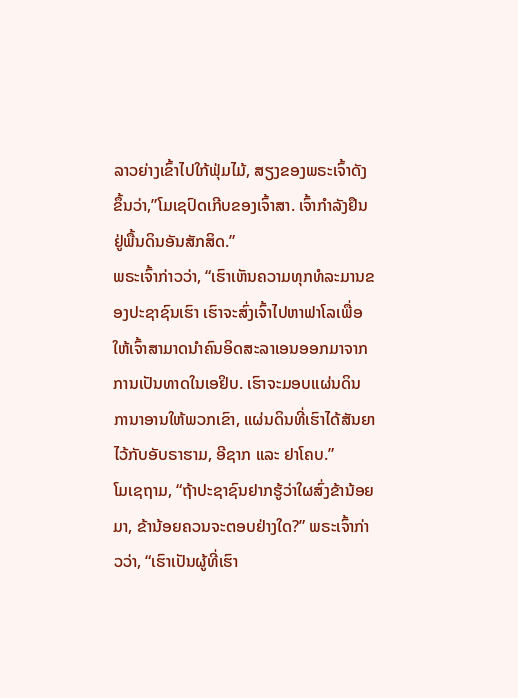ລາວຍ່າງເຂົ້າໄປໃກ້ຟຸ່ມໄມ້, ສຽງຂອງພຣະເຈົ້າດັງຂຶ້ນວ່າ,”ໂມເຊປົດເກີບຂອງເຈົ້າສາ. ເຈົ້າກໍາລັງຢຶນຢູ່ພື້ນດິນອັນສັກສິດ.”
ພຣະເຈົ້າກ່າວວ່າ, “ເຮົາເຫັນຄວາມທຸກທໍລະມານຂອງປະຊາຊົນເຮົາ ເຮົາຈະສົ່ງເຈົ້າໄປຫາຟາໂລເພື່ອໃຫ້ເຈົ້າສາມາດນໍາຄົນອິດສະລາເອນອອກມາຈາກການເປັນທາດໃນເອຢິບ. ເຮົາຈະມອບແຜ່ນດິນການາອານໃຫ້ພວກເຂົາ, ແຜ່ນດິນທີ່ເຮົາໄດ້ສັນຍາໄວ້ກັບອັບຣາຮາມ, ອີຊາກ ແລະ ຢາໂຄບ.”
ໂມເຊຖາມ, “ຖ້າປະຊາຊົນຢາກຮູ້ວ່າໃຜສົ່ງຂ້ານ້ອຍມາ, ຂ້ານ້ອຍຄວນຈະຕອບຢ່າງໃດ?” ພຣະເຈົ້າກ່າວວ່າ, “ເຮົາເປັນຜູ້ທີ່ເຮົາ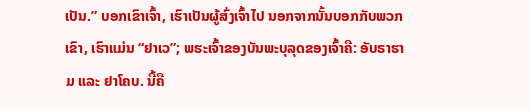ເປັນ.” ບອກເຂົາເຈົ້າ, ເຮົາເປັນຜູ້ສົ່ງເຈົ້າໄປ ນອກຈາກນັ້ນບອກກັບພວກເຂົາ, ເຮົາແມ່ນ “ຢາເວ”; ພຮະເຈົ້າຂອງບັນພະບຸລຸດຂອງເຈົ້າຄື: ອັບຣາຮາມ ແລະ ຢາໂຄບ. ນີ້ຄື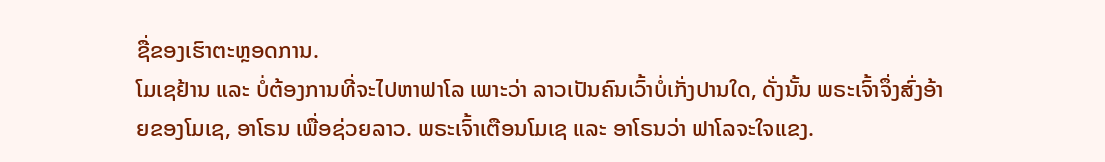ຊື່ຂອງເຮົາຕະຫຼອດການ.
ໂມເຊຢ້ານ ແລະ ບໍ່ຕ້ອງການທີ່ຈະໄປຫາຟາໂລ ເພາະວ່າ ລາວເປັນຄົນເວົ້າບໍ່ເກັ່ງປານໃດ, ດັ່ງນັ້ນ ພຣະເຈົ້າຈຶ່ງສົ່ງອ້າຍຂອງໂມເຊ, ອາໂຣນ ເພື່ອຊ່ວຍລາວ. ພຣະເຈົ້າເຕືອນໂມເຊ ແລະ ອາໂຣນວ່າ ຟາໂລຈະໃຈແຂງ.